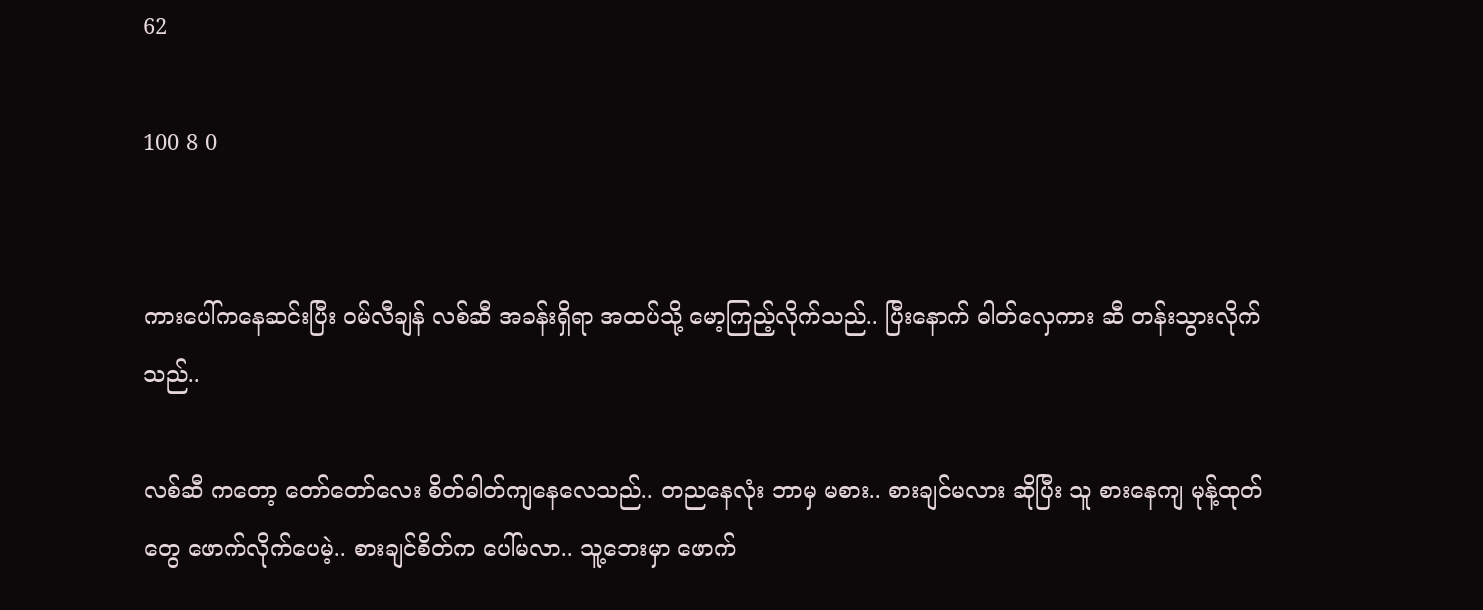62

100 8 0


ကားပေါ်ကနေဆင်းပြီး ဝမ်လီချန် လစ်ဆီ အခန်းရှိရာ အထပ်သို့ မော့ကြည့်လိုက်သည်.. ပြီးနောက် ဓါတ်လှေကား ဆီ တန်းသွားလိုက်သည်..

လစ်ဆီ ကတော့ တော်တော်လေး စိတ်ဓါတ်ကျနေလေသည်.. တညနေလုံး ဘာမှ မစား.. စားချင်မလား ဆိုပြီး သူ စားနေကျ မုန့်ထုတ်တွေ ဖောက်လိုက်ပေမဲ့.. စားချင်စိတ်က ပေါ်မလာ.. သူ့ဘေးမှာ ဖောက်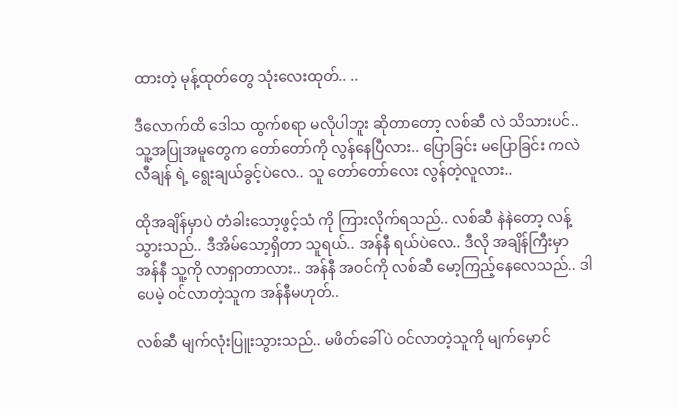ထားတဲ့ မုန့်ထုတ်တွေ သုံးလေးထုတ်.. ..

ဒီလောက်ထိ ဒေါသ ထွက်စရာ မလိုပါဘူး ဆိုတာတော့ လစ်ဆီ လဲ သိသားပင်.. သူ့အပြုအမူတွေက တော်တော်ကို လွန်နေပြီလား.. ပြောခြင်း မပြောခြင်း ကလဲ လီချန် ရဲ့ ရွေးချယ်ခွင့်ပဲလေ.. သူ တော်တော်လေး လွန်တဲ့လူလား..

ထိုအချိန်မှာပဲ တံခါးသော့ဖွင့်သံ ကို ကြားလိုက်ရသည်.. လစ်ဆီ နဲနဲတော့ လန့်သွားသည်.. ဒီအိမ်သော့ရှိတာ သူရယ်.. အန်နီ ရယ်ပဲလေ.. ဒီလို အချိန်ကြီးမှာ အန်နီ သူ့ကို လာရှာတာလား.. အန်နီ အဝင်ကို လစ်ဆီ မော့ကြည့်နေလေသည်.. ဒါပေမဲ့ ဝင်လာတဲ့သူက အန်နီမဟုတ်..

လစ်ဆီ မျက်လုံးပြူးသွားသည်.. မဖိတ်ခေါ်ပဲ ဝင်လာတဲ့သူကို မျက်မှောင်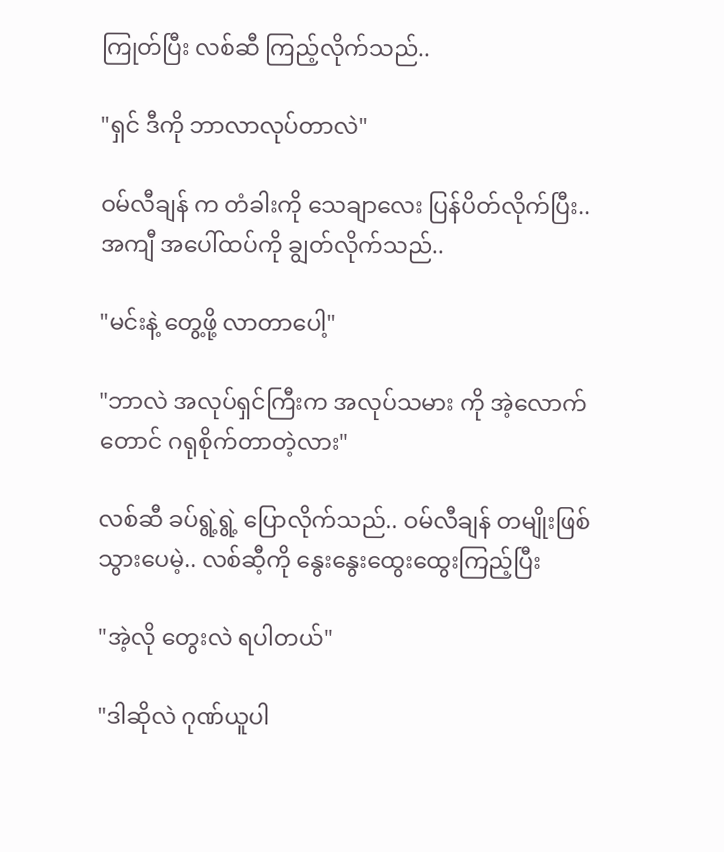ကြုတ်ပြီး လစ်ဆီ ကြည့်လိုက်သည်..

"ရှင် ဒီကို ဘာလာလုပ်တာလဲ"

ဝမ်လီချန် က တံခါးကို သေချာလေး ပြန်ပိတ်လိုက်ပြီး.. အကျီ အပေါ်ထပ်ကို ချွတ်လိုက်သည်..

"မင်းနဲ့ တွေ့ဖို့ လာတာပေါ့"

"ဘာလဲ အလုပ်ရှင်ကြီးက အလုပ်သမား ကို အဲ့လောက်တောင် ဂရုစိုက်တာတဲ့လား"

လစ်ဆီ ခပ်ရွဲ့ရွဲ့ ပြောလိုက်သည်.. ဝမ်လီချန် တမျိုးဖြစ်သွားပေမဲ့.. လစ်ဆီ့ကို နွေးနွေးထွေးထွေးကြည့်ပြီး

"အဲ့လို တွေးလဲ ရပါတယ်"

"ဒါဆိုလဲ ဂုဏ်ယူပါ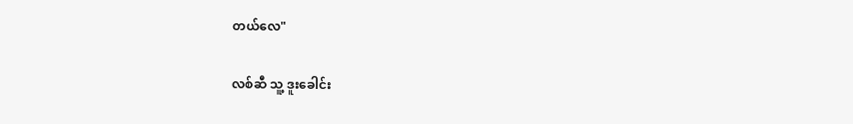တယ်လေ"

လစ်ဆီ သူ့ ဒူးခေါင်း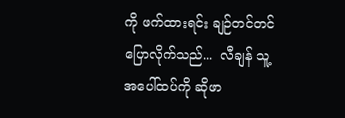ကို ဖက်ထားရင်း ချဉ်တင်တင်ပြောလိုက်သည်...  လီချန် သူ့အပေါ်ထပ်ကို ဆိုဖာ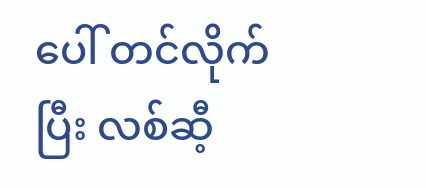ပေါ် တင်လိုက်ပြီး လစ်ဆီ့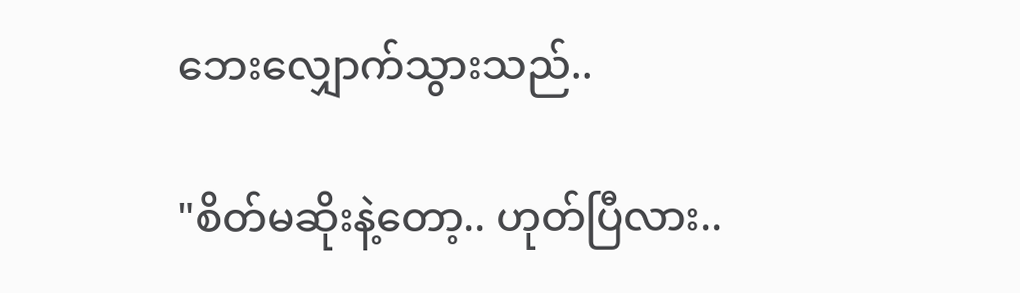ဘေးလျှောက်သွားသည်..

"စိတ်မဆိုးနဲ့တော့.. ဟုတ်ပြီလား..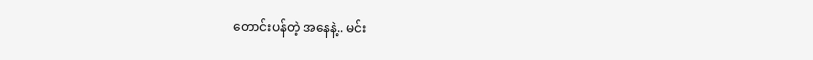တောင်းပန်တဲ့ အနေနဲ့.. မင်း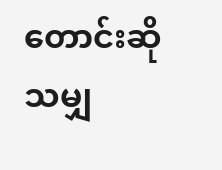တောင်းဆိုသမျှ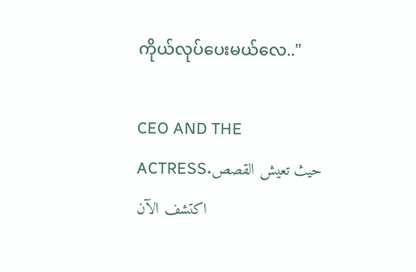ကိုယ်လုပ်ပေးမယ်လေ.."

CEO AND THE ACTRESSحيث تعيش القصص. اكتشف الآن